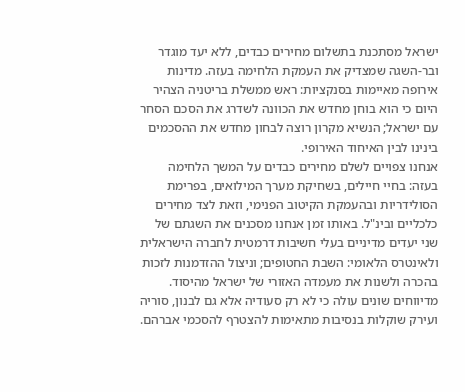ישראל מסתכנת בתשלום מחירים כבדים, ללא יעד מוגדר ובר-השגה שמצדיק את העמקת הלחימה בעזה. מדינות אירופה מאיימות בסנקציות: ראש ממשלת בריטניה הצהיר היום כי הוא בוחן מחדש את הכוונה לשדרג את הסכם הסחר עם ישראל; הנשיא מקרון רוצה לבחון מחדש את ההסכמים בינינו לבין האיחוד האירופי.
אנחנו צפויים לשלם מחירים כבדים על המשך הלחימה בעזה: בחיי חיילים, בשחיקת מערך המילואים, בפרימת הסולידריות ובהעמקת הקיטוב הפנימי, וזאת לצד מחירים כלכליים ובינ"ל. באותו זמן אנחנו מסכנים את השגתם של שני יעדים מדיניים בעלי חשיבות דרמטית לחברה הישראלית ולאינטרס הלאומי: השבת החטופים; וניצול ההזדמנות לזכות בהכרה ולשנות את מעמדה האזורי של ישראל מהיסוד.
מדיווחים שונים עולה כי לא רק סעודיה אלא גם לבנון, סוריה ועירק שוקלות בנסיבות מתאימות להצטרף להסכמי אברהם.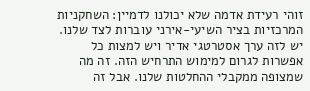זוהי רעידת אדמה שלא יכולנו לדמיין: השחקניות המרכזיות בציר השיעי-אירני עוברות לצד שלנו. יש לזה ערך אסטרטגי אדיר ויש למצות כל אפשרות לגרום למימוש התרחיש הזה. זה מה שמצופה ממקבלי ההחלטות שלנו. אבל זה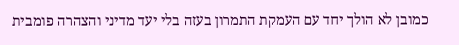כמובן לא הולך יחד עם העמקת התמרון בעזה בלי יעד מדיני והצהרה פומבית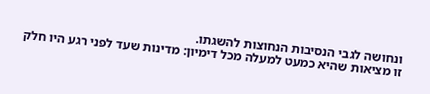ונחושה לגבי הנסיבות הנחוצות להשגתו.
זו מציאות שהיא כמעט למעלה מכל דימיון: מדינות שעד לפני רגע היו חלק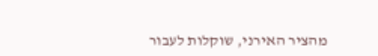מהציר האירני, שוקלות לעבור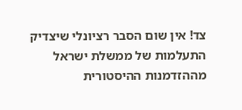צד! אין שום הסבר רציונלי שיצדיק התעלמות של ממשלת ישראל מההזדמנות ההיסטורית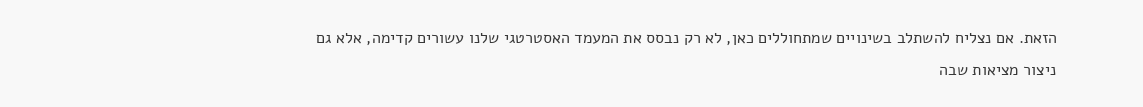הזאת. אם נצליח להשתלב בשינויים שמתחוללים כאן, לא רק נבסס את המעמד האסטרטגי שלנו עשורים קדימה, אלא גם ניצור מציאות שבה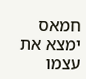חמאס ימצא את עצמו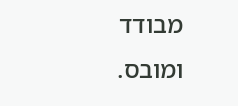מבודד ומובס.